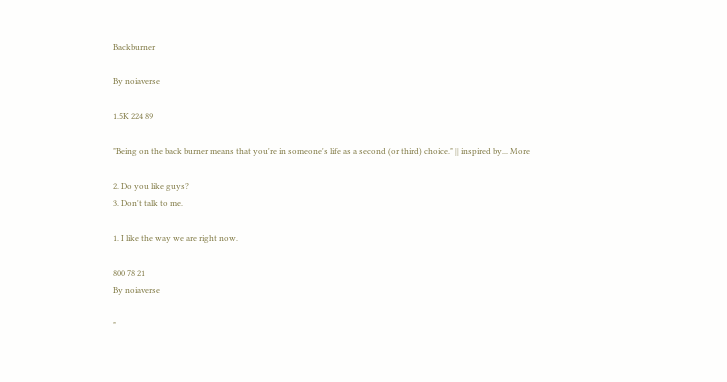Backburner

By noiaverse

1.5K 224 89

"Being on the back burner means that you're in someone's life as a second (or third) choice." || inspired by... More

2. Do you like guys?
3. Don't talk to me.

1. I like the way we are right now.

800 78 21
By noiaverse

"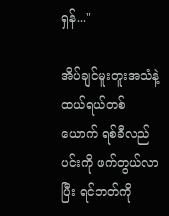ရှန်..."

အိပ်ချင်မူးတူးအသံနဲ့ ထယ်ရယ်တစ်ယောက် ရစ်ခီလည်ပင်းကို ဖက်တွယ်လာပြီး ရင်ဘတ်ကို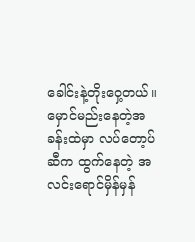ခေါင်းနဲ့တိုးဝှေ့တယ်။ မှောင်မည်းနေတဲ့အခန်းထဲမှာ လပ်တော့ပ်ဆီက ထွက်နေတဲ့ အလင်းရောင်မှိန်မှန်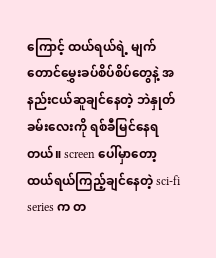ကြောင့် ထယ်ရယ်ရဲ့ မျက်တောင်မွှေးခပ်စိပ်စိပ်တွေနဲ့ အနည်းငယ်ဆူချင်နေတဲ့ ဘဲနှုတ်ခမ်းလေးကို ရစ်ခီမြင်နေရတယ်။ screen ပေါ်မှာတော့ ထယ်ရယ်ကြည့်ချင်နေတဲ့ sci-fi series က တ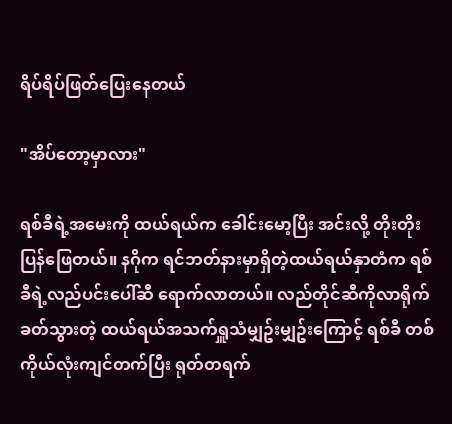ရိပ်ရိပ်ဖြတ်ပြေးနေတယ်

"အိပ်တော့မှာလား"

ရစ်ခီရဲ့အမေးကို ထယ်ရယ်က ခေါင်းမော့ပြီး အင်းလို့ တိုးတိုးပြန်ဖြေတယ်။ နဂိုက ရင်ဘတ်နားမှာရှိတဲ့ထယ်ရယ်နှာတံက ရစ်ခီရဲ့လည်ပင်းပေါ်ဆီ ရောက်လာတယ်။ လည်တိုင်ဆီကိုလာရိုက်ခတ်သွားတဲ့ ထယ်ရယ်အသက်ရှူသံမျှဥ်းမျှဥ်းကြောင့် ရစ်ခီ တစ်ကိုယ်လုံးကျင်တက်ပြီး ရုတ်တရက်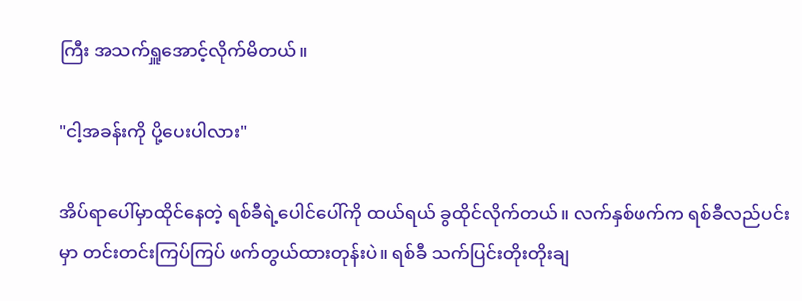ကြီး အသက်ရှူအောင့်လိုက်မိတယ်။

"ငါ့အခန်းကို ပို့ပေးပါလား"

အိပ်ရာပေါ်မှာထိုင်နေတဲ့ ရစ်ခီရဲ့ပေါင်ပေါ်ကို ထယ်ရယ် ခွထိုင်လိုက်တယ်။ လက်နှစ်ဖက်က ရစ်ခီလည်ပင်းမှာ တင်းတင်းကြပ်ကြပ် ဖက်တွယ်ထားတုန်းပဲ။ ရစ်ခီ သက်ပြင်းတိုးတိုးချ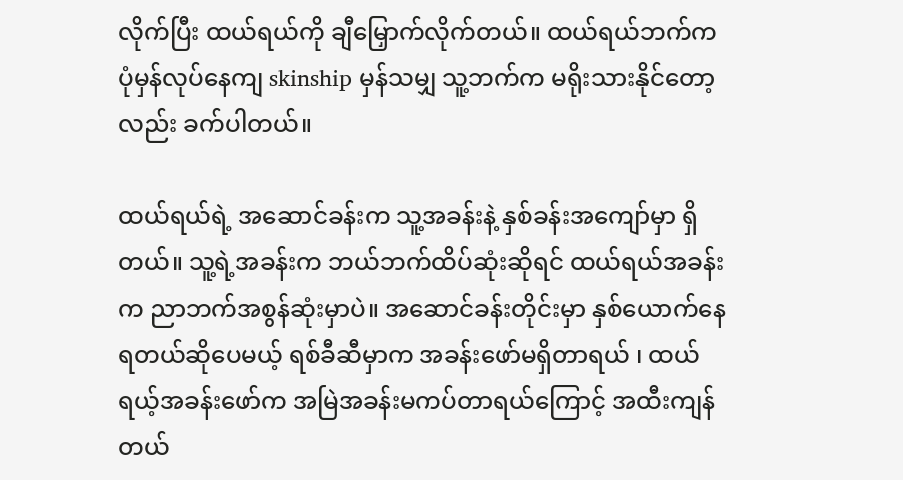လိုက်ပြီး ထယ်ရယ်ကို ချီမြှောက်လိုက်တယ်။ ထယ်ရယ်ဘက်က ပုံမှန်လုပ်နေကျ skinship မှန်သမျှ သူ့ဘက်က မရိုးသားနိုင်တော့လည်း ခက်ပါတယ်။

ထယ်ရယ်ရဲ့ အဆောင်ခန်းက သူ့အခန်းနဲ့ နှစ်ခန်းအကျော်မှာ ရှိတယ်။ သူ့ရဲ့အခန်းက ဘယ်ဘက်ထိပ်ဆုံးဆိုရင် ထယ်ရယ်အခန်းက ညာဘက်အစွန်ဆုံးမှာပဲ။ အဆောင်ခန်းတိုင်းမှာ နှစ်ယောက်နေရတယ်ဆိုပေမယ့် ရစ်ခီဆီမှာက အခန်းဖော်မရှိတာရယ် ၊ ထယ်ရယ့်အခန်းဖော်က အမြဲအခန်းမကပ်တာရယ်ကြောင့် အထီးကျန်တယ်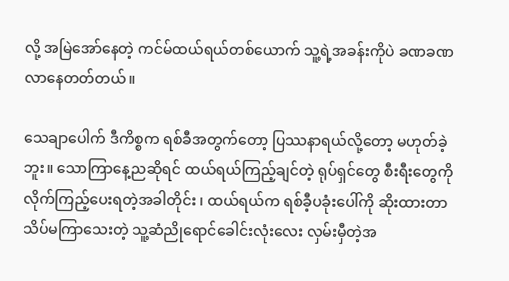လို့ အမြဲအော်နေတဲ့ ကင်မ်ထယ်ရယ်တစ်ယောက် သူ့ရဲ့အခန်းကိုပဲ ခဏခဏလာနေတတ်တယ်။

သေချာပေါက် ဒီကိစ္စက ရစ်ခီအတွက်တော့ ပြဿနာရယ်လို့တော့ မဟုတ်ခဲ့ဘူး။ သောကြာနေ့ညဆိုရင် ထယ်ရယ်ကြည့်ချင်တဲ့ ရုပ်ရှင်တွေ စီးရီးတွေကို လိုက်ကြည့်ပေးရတဲ့အခါတိုင်း ၊ ထယ်ရယ်က ရစ်ခီ့ပခုံးပေါ်ကို ဆိုးထားတာသိပ်မကြာသေးတဲ့ သူ့ဆံညိုရောင်ခေါင်းလုံးလေး လှမ်းမှီတဲ့အ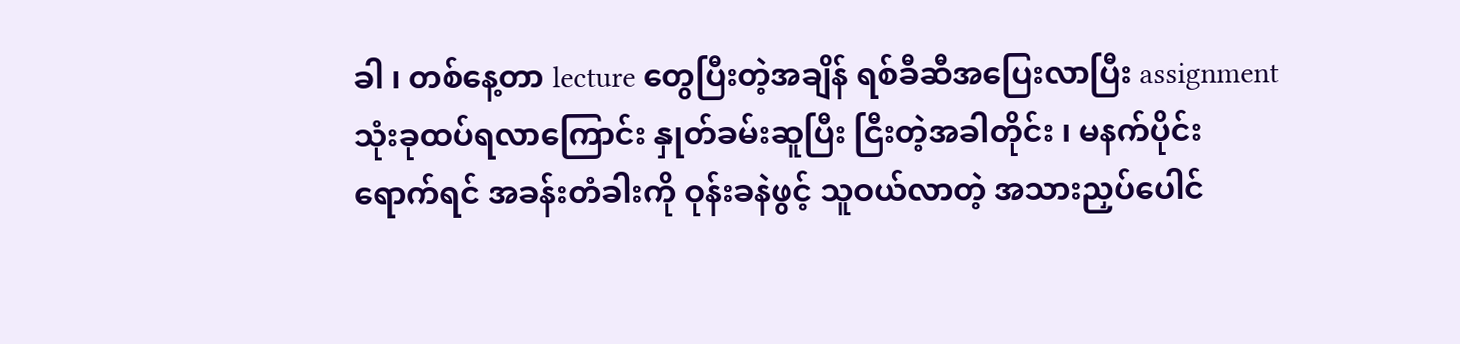ခါ ၊ တစ်နေ့တာ lecture တွေပြီးတဲ့အချိန် ရစ်ခီဆီအပြေးလာပြီး assignment သုံးခုထပ်ရလာကြောင်း နှုတ်ခမ်းဆူပြီး ငြီးတဲ့အခါတိုင်း ၊ မနက်ပိုင်းရောက်ရင် အခန်းတံခါးကို ဝုန်းခနဲဖွင့် သူဝယ်လာတဲ့ အသားညှပ်ပေါင်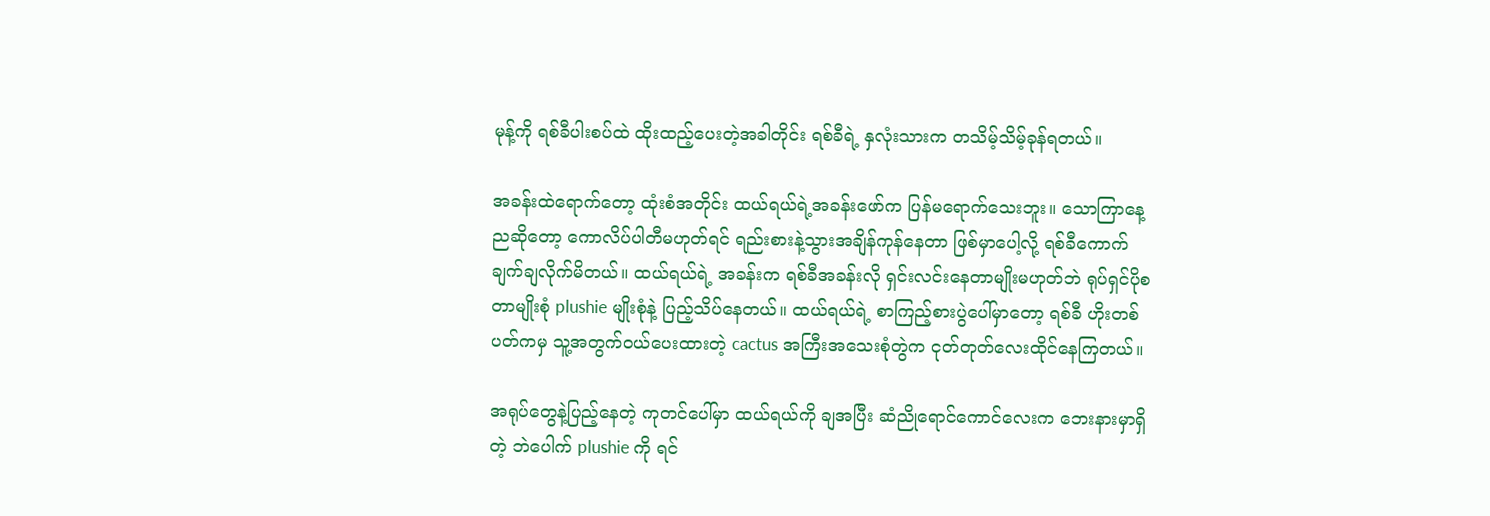မုန့်ကို ရစ်ခီပါးစပ်ထဲ ထိုးထည့်ပေးတဲ့အခါတိုင်း ရစ်ခီရဲ့ နှလုံးသားက တသိမ့်သိမ့်ခုန်ရတယ်။

အခန်းထဲရောက်တော့ ထုံးစံအတိုင်း ထယ်ရယ်ရဲ့အခန်းဖော်က ပြန်မရောက်သေးဘူး။ သောကြာနေ့ညဆိုတော့ ကောလိပ်ပါတီမဟုတ်ရင် ရည်းစားနဲ့သွားအချိန်ကုန်နေတာ ဖြစ်မှာပေါ့လို့ ရစ်ခီကောက်ချက်ချလိုက်မိတယ်။ ထယ်ရယ်ရဲ့ အခန်းက ရစ်ခီအခန်းလို ရှင်းလင်းနေတာမျိုးမဟုတ်ဘဲ ရုပ်ရှင်ပိုစတာမျိုးစုံ plushie မျိုးစုံနဲ့ ပြည့်သိပ်နေတယ်။ ထယ်ရယ်ရဲ့ စာကြည့်စားပွဲပေါ်မှာတော့ ရစ်ခီ ဟိုးတစ်ပတ်ကမှ သူ့အတွက်ဝယ်ပေးထားတဲ့ cactus အကြီးအသေးစုံတွဲက ငုတ်တုတ်လေးထိုင်နေကြတယ်။

အရုပ်တွေနဲ့ပြည့်နေတဲ့ ကုတင်ပေါ်မှာ ထယ်ရယ်ကို ချအပြီး ဆံညိုရောင်ကောင်လေးက ဘေးနားမှာရှိတဲ့ ဘဲပေါက် plushie ကို ရင်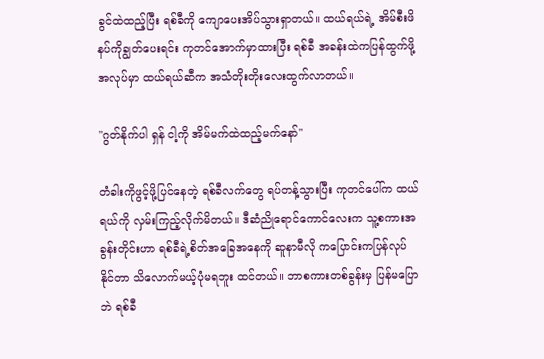ခွင်ထဲထည့်ပြီး ရစ်ခီကို ကျောပေးအိပ်သွားရှာတယ်။ ထယ်ရယ်ရဲ့ အိမ်စီးဖိနပ်ကိုချွတ်ပေးရင်း ကုတင်အောက်မှာထားပြီး ရစ်ခီ အခန်းထဲကပြန်ထွက်ဖို့အလုပ်မှာ ထယ်ရယ်ဆီက အသံတိုးတိုးလေးထွက်လာတယ်။

"ဂွတ်နိုက်ပါ ရှန် ငါ့ကို အိမ်မက်ထဲထည့်မက်နော်"

တံခါးကိုဖွင့်ဖို့ပြင်နေတဲ့ ရစ်ခီလက်တွေ ရပ်တန့်သွားပြီး ကုတင်ပေါ်က ထယ်ရယ်ကို လှမ်းကြည့်လိုက်မိတယ်။ ဒီဆံညိုရောင်ကောင်လေးက သူ့စကားအခွန်းတိုင်းဟာ ရစ်ခီရဲ့စိတ်အခြေအနေကို ဆူနာမီလို ကပြောင်းကပြန်လုပ်နိုင်တာ သိလောက်မယ့်ပုံမရဘူး ထင်တယ်။ ဘာစကားတစ်ခွန်းမှ ပြန်မပြောဘဲ ရစ်ခီ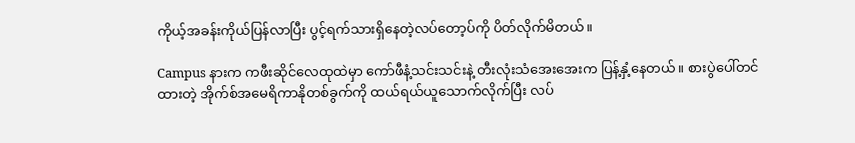ကိုယ့်အခန်းကိုယ်ပြန်လာပြီး ပွင့်ရက်သားရှိနေတဲ့လပ်တော့ပ်ကို ပိတ်လိုက်မိတယ်။

Campus နားက ကဖီးဆိုင်လေထုထဲမှာ ကော်ဖီနံ့သင်းသင်းနဲ့ တီးလုံးသံအေးအေးက ပြန့်နှံ့နေတယ်။ စားပွဲပေါ်တင်ထားတဲ့ အိုက်စ်အမေရိကာနိုတစ်ခွက်ကို ထယ်ရယ်ယူသောက်လိုက်ပြီး လပ်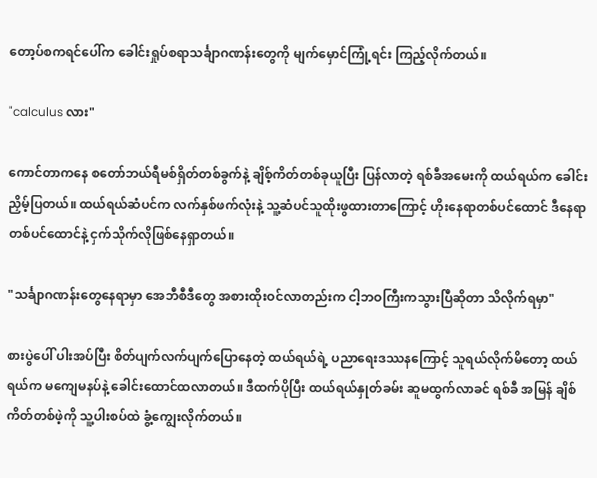တော့ပ်စကရင်ပေါ်က ခေါင်းရှုပ်စရာသင်္ချာဂဏန်းတွေကို မျက်မှောင်ကြုံ့ရင်း ကြည့်လိုက်တယ်။

"calculus လား"

ကောင်တာကနေ စတော်ဘယ်ရီမစ်ရှိတ်တစ်ခွက်နဲ့ ချိစ့်ကိတ်တစ်ခုယူပြီး ပြန်လာတဲ့ ရစ်ခီအမေးကို ထယ်ရယ်က ခေါင်းညှိမ့်ပြတယ်။ ထယ်ရယ်ဆံပင်က လက်နှစ်ဖက်လုံးနဲ့ သူ့ဆံပင်သူထိုးဖွထားတာကြောင့် ဟိုးနေရာတစ်ပင်ထောင် ဒီနေရာတစ်ပင်ထောင်နဲ့ ငှက်သိုက်လိုဖြစ်နေရှာတယ်။

"သင်္ချာဂဏန်းတွေနေရာမှာ အေဘီစီဒီတွေ အစားထိုးဝင်လာတည်းက ငါ့ဘဝကြီးကသွားပြီဆိုတာ သိလိုက်ရမှာ"

စားပွဲပေါ် ပါးအပ်ပြီး စိတ်ပျက်လက်ပျက်ပြောနေတဲ့ ထယ်ရယ်ရဲ့ ပညာရေးဒဿနကြောင့် သူရယ်လိုက်မိတော့ ထယ်ရယ်က မကျေမနပ်နဲ့ ခေါင်းထောင်ထလာတယ်။ ဒီထက်ပိုပြီး ထယ်ရယ်နှုတ်ခမ်း ဆူမထွက်လာခင် ရစ်ခီ အမြန် ချိစ်ကိတ်တစ်ဖဲ့ကို သူ့ပါးစပ်ထဲ ခွံ့ကျွေးလိုက်တယ်။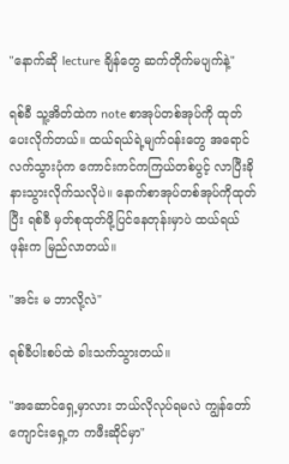"နောက်ဆို lecture ချိန်တွေ ဆက်တိုက်မပျက်နဲ့"

ရစ်ခီ သူ့အိတ်ထဲက note စာအုပ်တစ်အုပ်ကို ထုတ်ပေးလိုက်တယ်။ ထယ်ရယ်ရဲ့မျက်ဝန်းတွေ အရောင်လက်သွားပုံက ကောင်းကင်ကကြယ်တစ်ပွင့် လာပြီးခိုနားသွားလိုက်သလိုပဲ။ နောက်စာအုပ်တစ်အုပ်ကိုထုတ်ပြီး ရစ်ခီ မှတ်စုထုတ်ဖို့ပြင်နေတုန်းမှာပဲ ထယ်ရယ်ဖုန်းက မြည်လာတယ်။

"အင်း မ ဘာလို့လဲ"

ရစ်ခီပါးစပ်ထဲ ခါးသက်သွားတယ်။

"အဆောင်ရှေ့မှာလား ဘယ်လိုလုပ်ရမလဲ ကျွန်တော် ကျောင်းရှေ့က ကဖီးဆိုင်မှာ"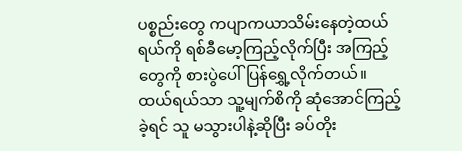ပစ္စည်းတွေ ကပျာကယာသိမ်းနေတဲ့ထယ်ရယ်ကို ရစ်ခီမော့ကြည့်လိုက်ပြီး အကြည့်တွေကို စားပွဲပေါ်ပြန်ရွှေ့လိုက်တယ်။ ထယ်ရယ်သာ သူ့မျက်စိကို ဆုံအောင်ကြည့်ခဲ့ရင် သူ မသွားပါနဲ့ဆိုပြီး ခပ်တိုး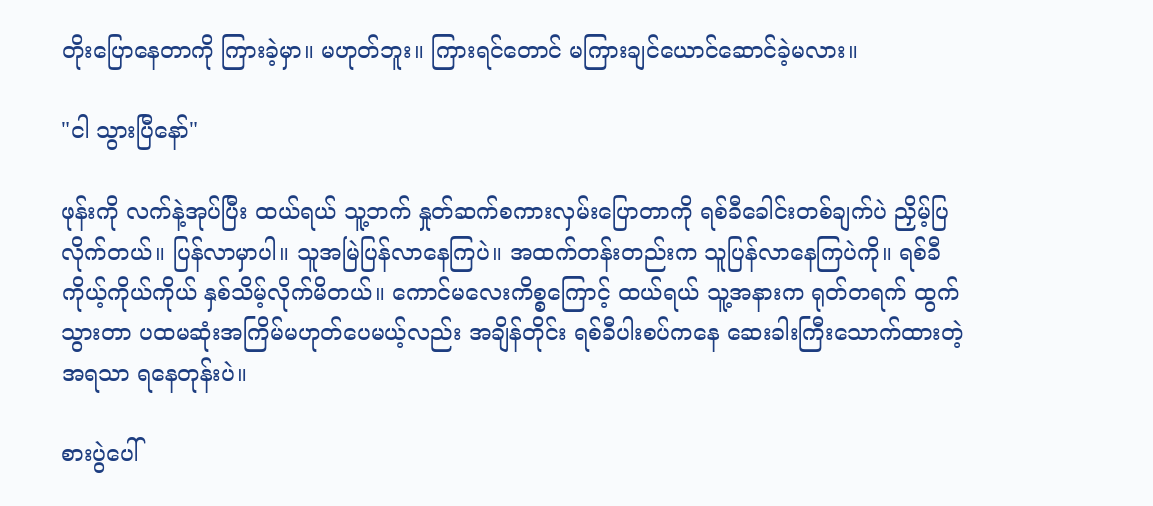တိုးပြောနေတာကို ကြားခဲ့မှာ။ မဟုတ်ဘူး။ ကြားရင်တောင် မကြားချင်ယောင်ဆောင်ခဲ့မလား။

"ငါ သွားပြီနော်"

ဖုန်းကို လက်နဲ့အုပ်ပြီး ထယ်ရယ် သူ့ဘက် နှုတ်ဆက်စကားလှမ်းပြောတာကို ရစ်ခီခေါင်းတစ်ချက်ပဲ ညှိမ့်ပြလိုက်တယ်။ ပြန်လာမှာပါ။ သူအမြဲပြန်လာနေကြပဲ။ အထက်တန်းတည်းက သူပြန်လာနေကြပဲကို။ ရစ်ခီ ကိုယ့်ကိုယ်ကိုယ် နှစ်သိမ့်လိုက်မိတယ်။ ကောင်မလေးကိစ္စကြောင့် ထယ်ရယ် သူ့အနားက ရုတ်တရက် ထွက်သွားတာ ပထမဆုံးအကြိမ်မဟုတ်ပေမယ့်လည်း အချိန်တိုင်း ရစ်ခီပါးစပ်ကနေ ဆေးခါးကြီးသောက်ထားတဲ့အရသာ ရနေတုန်းပဲ။

စားပွဲပေါ်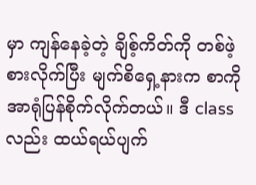မှာ ကျန်နေခဲ့တဲ့ ချိစ့်ကိတ်ကို တစ်ဖဲ့စားလိုက်ပြီး မျက်စိရှေ့နားက စာကို အာရုံပြန်စိုက်လိုက်တယ်။ ဒီ class လည်း ထယ်ရယ်ပျက်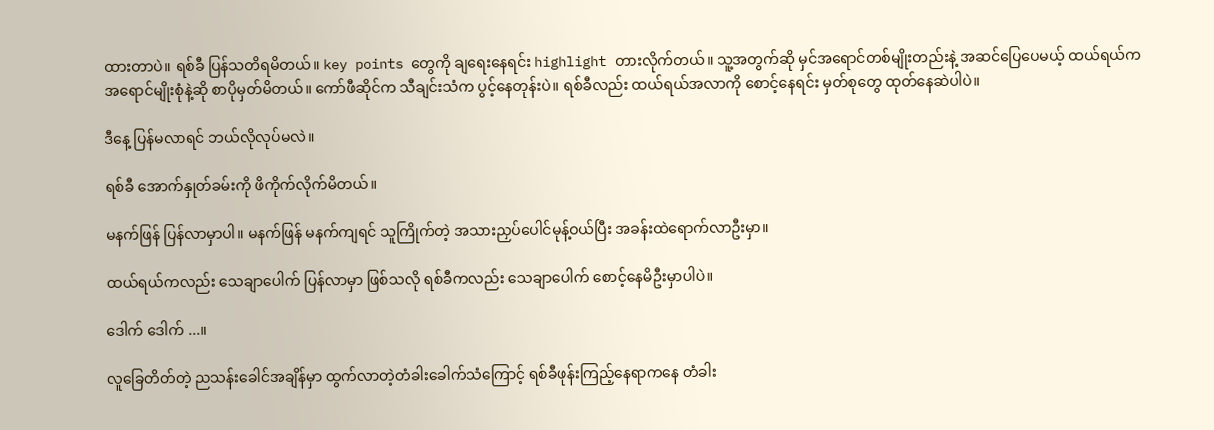ထားတာပဲ။ ရစ်ခီ ပြန်သတိရမိတယ်။ key points တွေကို ချရေးနေရင်း highlight တားလိုက်တယ်။ သူ့အတွက်ဆို မှင်အရောင်တစ်မျိုးတည်းနဲ့ အဆင်ပြေပေမယ့် ထယ်ရယ်က အရောင်မျိုးစုံနဲ့ဆို စာပိုမှတ်မိတယ်။ ကော်ဖီဆိုင်က သီချင်းသံက ပွင့်နေတုန်းပဲ။ ရစ်ခီလည်း ထယ်ရယ်အလာကို စောင့်နေရင်း မှတ်စုတွေ ထုတ်နေဆဲပါပဲ။

ဒီနေ့ ပြန်မလာရင် ဘယ်လိုလုပ်မလဲ။

ရစ်ခီ အောက်နှုတ်ခမ်းကို ဖိကိုက်လိုက်မိတယ်။

မနက်ဖြန် ပြန်လာမှာပါ။ မနက်ဖြန် မနက်ကျရင် သူကြိုက်တဲ့ အသားညှပ်ပေါင်မုန့်ဝယ်ပြီး အခန်းထဲရောက်လာဦးမှာ။

ထယ်ရယ်ကလည်း သေချာပေါက် ပြန်လာမှာ ဖြစ်သလို ရစ်ခီကလည်း သေချာပေါက် စောင့်နေမိဦးမှာပါပဲ။

ဒေါက် ဒေါက် ...။

လူခြေတိတ်တဲ့ ညသန်းခေါင်အချိန်မှာ ထွက်လာတဲ့တံခါးခေါက်သံကြောင့် ရစ်ခီဖုန်းကြည့်နေရာကနေ တံခါး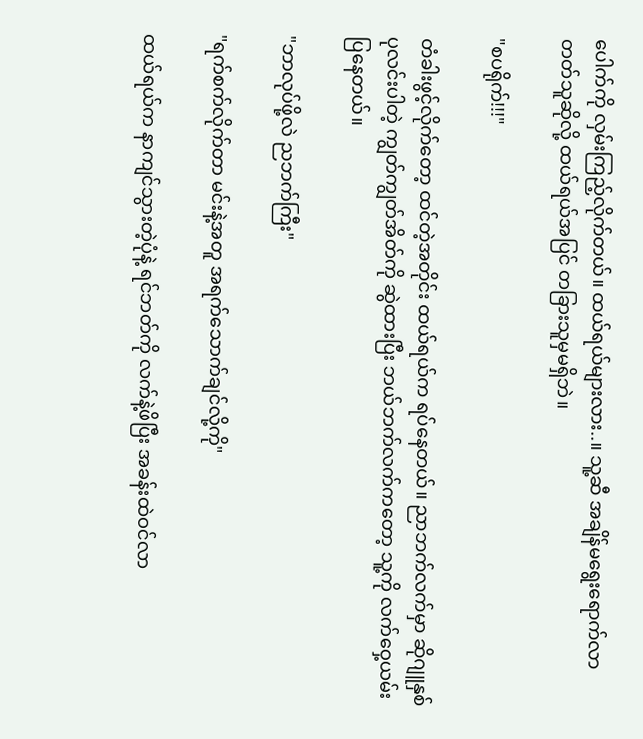ပေါက်ကို လှမ်းကြည့်လိုက်တယ်။ ထယ်ရယ်များလား..။ သူ့ဆီ အချိန်မရွေးရောက်လာတတ်သူဆိုလို့ ထယ်ရယ်အပြင် တခြားသူမှမရှိဘဲ။

"စပရိုက်!!!"

တံခါးဖွင့်လိုက်တော့ ထင်တဲ့အတိုင်း ထယ်ရယ်က ရပ်နေတယ်။ ညာဘက်လက်မှာ ဆိုဂျူနှစ်ပုလင်းပါတဲ့ ကျွတ်ကျွတ်အိတ်ကို ဆွဲထားပြီး ဘယ်ဘက်လက်ကတော့ သူ့ကို လက်ဝှေ့ယမ်းပြနေတယ်။

"ဘာလုပ်ဖို့လဲ ညဘက်ကြီး"

"ရက်စက်လိုက်တာ မင်းနဲ့အတူ အရက်သောက်ချင်လို့ကို"

ထယ်ရယ်က နာကျင်သွားတဲ့ပုံနဲ့ ရင်ဘတ်ကို လက်နဲ့ဖိပြီး အခန်းထဲဝင်လာ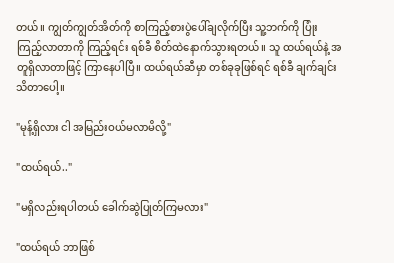တယ်။ ကျွတ်ကျွတ်အိတ်ကို စာကြည့်စားပွဲပေါ်ချလိုက်ပြီး သူ့ဘက်ကို ပြုံးကြည့်လာတာကို ကြည့်ရင်း ရစ်ခီ စိတ်ထဲနောက်သွားရတယ်။ သူ ထယ်ရယ်နဲ့ အတူရှိလာတာဖြင့် ကြာနေပါပြီ။ ထယ်ရယ်ဆီမှာ တစ်ခုခုဖြစ်ရင် ရစ်ခီ ချက်ချင်းသိတာပေါ့။

"မုန့်ရှိလား ငါ အမြည်းဝယ်မလာမိလို့"

"ထယ်ရယ်.."

"မရှိလည်းရပါတယ် ခေါက်ဆွဲပြုတ်ကြမလား"

"ထယ်ရယ် ဘာဖြစ်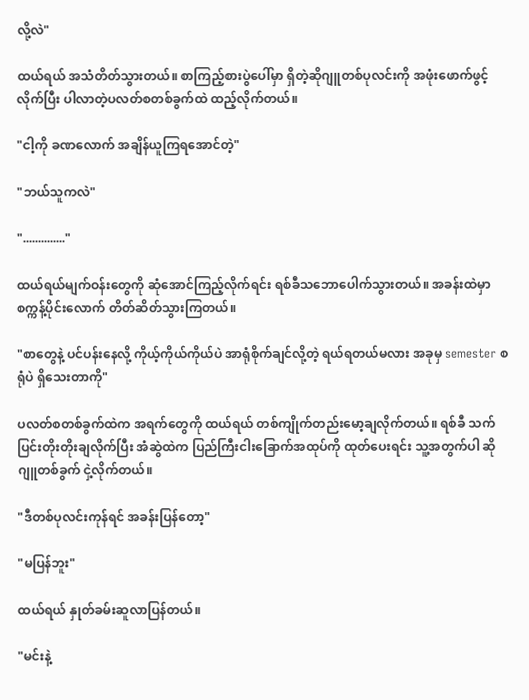လို့လဲ"

ထယ်ရယ် အသံတိတ်သွားတယ်။ စာကြည့်စားပွဲပေါ်မှာ ရှိတဲ့ဆိုဂျူတစ်ပုလင်းကို အဖုံးဖောက်ဖွင့်လိုက်ပြီး ပါလာတဲ့ပလတ်စတစ်ခွက်ထဲ ထည့်လိုက်တယ်။

"ငါ့ကို ခဏလောက် အချိန်ယူကြရအောင်တဲ့"

"ဘယ်သူကလဲ"

".............."

ထယ်ရယ်မျက်ဝန်းတွေကို ဆုံအောင်ကြည့်လိုက်ရင်း ရစ်ခီသဘောပေါက်သွားတယ်။ အခန်းထဲမှာ စက္ကန့်ပိုင်းလောက် တိတ်ဆိတ်သွားကြတယ်။

"စာတွေနဲ့ ပင်ပန်းနေလို့ ကိုယ့်ကိုယ်ကိုယ်ပဲ အာရုံစိုက်ချင်လို့တဲ့ ရယ်ရတယ်မလား အခုမှ semester စရုံပဲ ရှိသေးတာကို"

ပလတ်စတစ်ခွက်ထဲက အရက်တွေကို ထယ်ရယ် တစ်ကျိုက်တည်းမော့ချလိုက်တယ်။ ရစ်ခီ သက်ပြင်းတိုးတိုးချလိုက်ပြီး အံဆွဲထဲက ပြည်ကြီးငါးခြောက်အထုပ်ကို ထုတ်ပေးရင်း သူ့အတွက်ပါ ဆိုဂျူတစ်ခွက် ငှဲ့လိုက်တယ်။

"ဒီတစ်ပုလင်းကုန်ရင် အခန်းပြန်တော့"

"မပြန်ဘူး"

ထယ်ရယ် နှုတ်ခမ်းဆူလာပြန်တယ်။

"မင်းနဲ့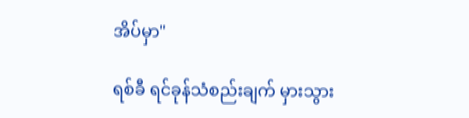အိပ်မှာ"

ရစ်ခီ ရင်ခုန်သံစည်းချက် မှားသွား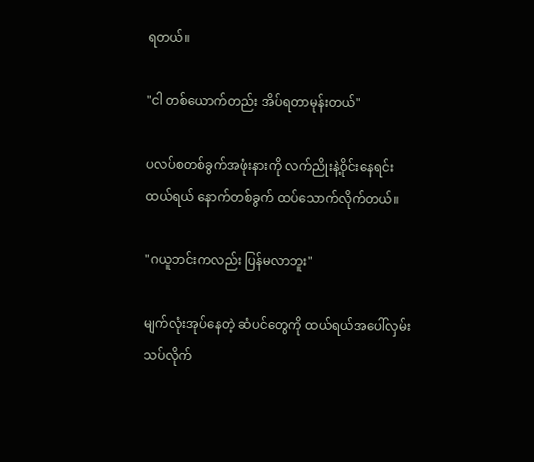ရတယ်။

"ငါ တစ်ယောက်တည်း အိပ်ရတာမုန်းတယ်"

ပလပ်စတစ်ခွက်အဖုံးနားကို လက်ညိုးနဲ့ဝိုင်းနေရင်း ထယ်ရယ် နောက်တစ်ခွက် ထပ်သောက်လိုက်တယ်။

"ဂယူဘင်းကလည်း ပြန်မလာဘူး"

မျက်လုံးအုပ်နေတဲ့ ဆံပင်တွေကို ထယ်ရယ်အပေါ်လှမ်းသပ်လိုက်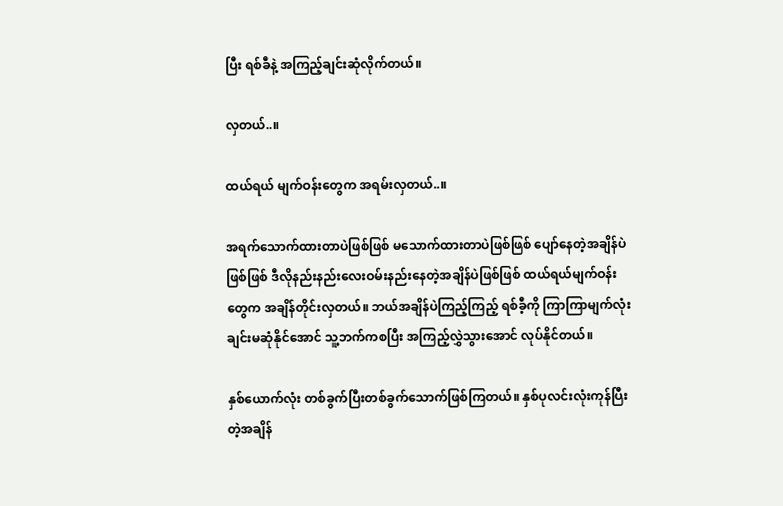ပြီး ရစ်ခီနဲ့ အကြည့်ချင်းဆုံလိုက်တယ်။

လှတယ်..။

ထယ်ရယ် မျက်ဝန်းတွေက အရမ်းလှတယ်..။

အရက်သောက်ထားတာပဲဖြစ်ဖြစ် မသောက်ထားတာပဲဖြစ်ဖြစ် ပျော်နေတဲ့အချိန်ပဲဖြစ်ဖြစ် ဒီလိုနည်းနည်းလေးဝမ်းနည်းနေတဲ့အချိန်ပဲဖြစ်ဖြစ် ထယ်ရယ်မျက်ဝန်းတွေက အချိန်တိုင်းလှတယ်။ ဘယ်အချိန်ပဲကြည့်ကြည့် ရစ်ခီ့ကို ကြာကြာမျက်လုံးချင်းမဆုံနိုင်အောင် သူ့ဘက်ကစပြီး အကြည့်လွှဲသွားအောင် လုပ်နိုင်တယ်။

နှစ်ယောက်လုံး တစ်ခွက်ပြီးတစ်ခွက်သောက်ဖြစ်ကြတယ်။ နှစ်ပုလင်းလုံးကုန်ပြီးတဲ့အချိန်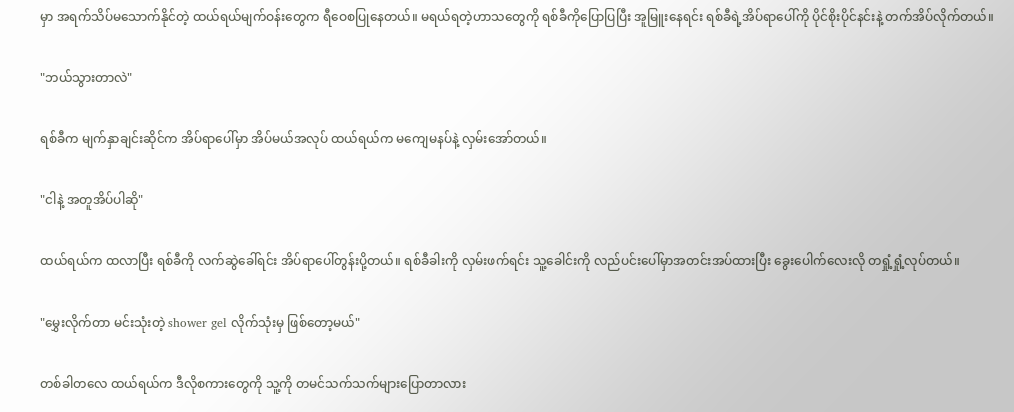မှာ အရက်သိပ်မသောက်နိုင်တဲ့ ထယ်ရယ်မျက်ဝန်းတွေက ရီဝေစပြုနေတယ်။ မရယ်ရတဲ့ဟာသတွေကို ရစ်ခီကိုပြောပြပြီး အူမြူးနေရင်း ရစ်ခီရဲ့အိပ်ရာပေါ်ကို ပိုင်စိုးပိုင်နင်းနဲ့ တက်အိပ်လိုက်တယ်။

"ဘယ်သွားတာလဲ"

ရစ်ခီက မျက်နှာချင်းဆိုင်က အိပ်ရာပေါ်မှာ အိပ်မယ်အလုပ် ထယ်ရယ်က မကျေမနပ်နဲ့ လှမ်းအော်တယ်။

"ငါနဲ့ အတူအိပ်ပါဆို"

ထယ်ရယ်က ထလာပြီး ရစ်ခီကို လက်ဆွဲခေါ်ရင်း အိပ်ရာပေါ်တွန်းပို့တယ်။ ရစ်ခီခါးကို လှမ်းဖက်ရင်း သူ့ခေါင်းကို လည်ပင်းပေါ်မှာအတင်းအပ်ထားပြီး ခွေးပေါက်လေးလို တရှုံ့ရှုံ့လုပ်တယ်။

"မွှေးလိုက်တာ မင်းသုံးတဲ့ shower gel လိုက်သုံးမှ ဖြစ်တော့မယ်"

တစ်ခါတလေ ထယ်ရယ်က ဒီလိုစကားတွေကို သူ့ကို တမင်သက်သက်များပြောတာလား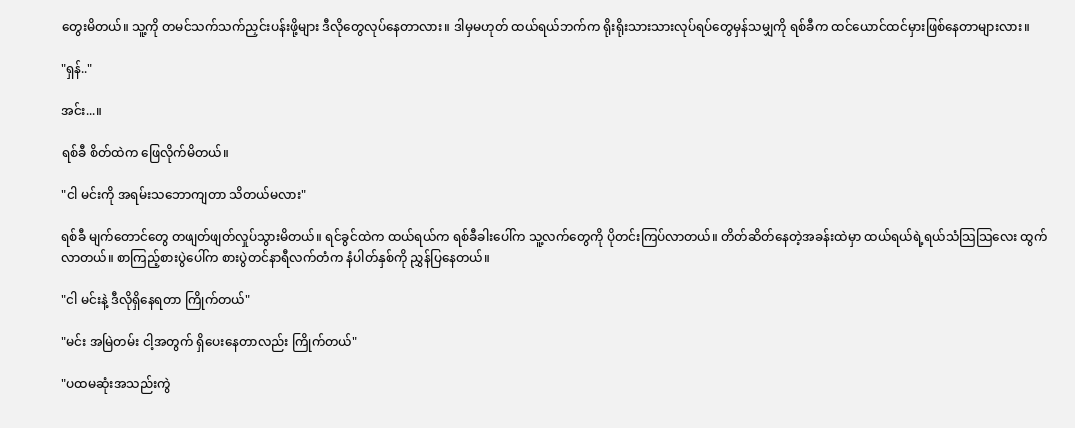တွေးမိတယ်။ သူ့ကို တမင်သက်သက်ညှင်းပန်းဖို့များ ဒီလိုတွေလုပ်နေတာလား။ ဒါမှမဟုတ် ထယ်ရယ်ဘက်က ရိုးရိုးသားသားလုပ်ရပ်တွေမှန်သမျှကို ရစ်ခီက ထင်ယောင်ထင်မှားဖြစ်နေတာများလား။

"ရှန်.."

အင်း...။

ရစ်ခီ စိတ်ထဲက ဖြေလိုက်မိတယ်။

"ငါ မင်းကို အရမ်းသဘောကျတာ သိတယ်မလား"

ရစ်ခီ မျက်တောင်တွေ တဖျတ်ဖျတ်လှုပ်သွားမိတယ်။ ရင်ခွင်ထဲက ထယ်ရယ်က ရစ်ခီခါးပေါ်က သူ့လက်တွေကို ပိုတင်းကြပ်လာတယ်။ တိတ်ဆိတ်နေတဲ့အခန်းထဲမှာ ထယ်ရယ်ရဲ့ရယ်သံသြသြလေး ထွက်လာတယ်။ စာကြည့်စားပွဲပေါ်က စားပွဲတင်နာရီလက်တံက နံပါတ်နှစ်ကို ညွှန်ပြနေတယ်။

"ငါ မင်းနဲ့ ဒီလိုရှိနေရတာ ကြိုက်တယ်"

"မင်း အမြဲတမ်း ငါ့အတွက် ရှိပေးနေတာလည်း ကြိုက်တယ်"

"ပထမဆုံးအသည်းကွဲ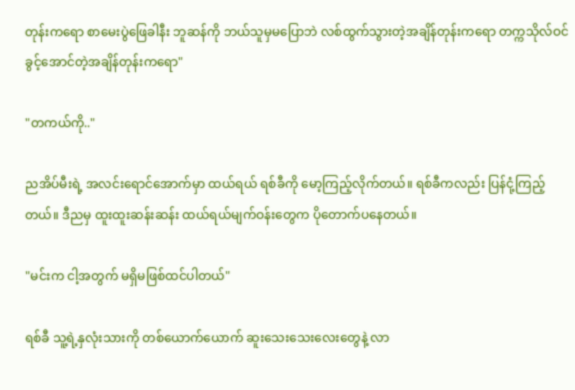တုန်းကရော စာမေးပွဲဖြေခါနီး ဘူဆန်ကို ဘယ်သူမှမပြောဘဲ လစ်ထွက်သွားတဲ့အချိန်တုန်းကရော တက္ကသိုလ်ဝင်ခွင့်အောင်တဲ့အချိန်တုန်းကရော"

"တကယ်ကို.."

ညအိပ်မီးရဲ့ အလင်းရောင်အောက်မှာ ထယ်ရယ် ရစ်ခီကို မော့ကြည့်လိုက်တယ်။ ရစ်ခီကလည်း ပြန်ငုံ့ကြည့်တယ်။ ဒီညမှ ထူးထူးဆန်းဆန်း ထယ်ရယ်မျက်ဝန်းတွေက ပိုတောက်ပနေတယ်။

"မင်းက ငါ့အတွက် မရှိမဖြစ်ထင်ပါတယ်"

ရစ်ခီ သူ့ရဲ့နှလုံးသားကို တစ်ယောက်ယောက် ဆူးသေးသေးလေးတွေနဲ့ လာ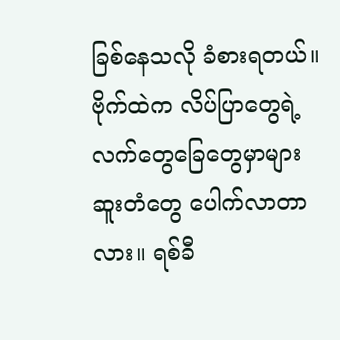ခြစ်နေသလို ခံစားရတယ်။ ဗိုက်ထဲက လိပ်ပြာတွေရဲ့ လက်တွေခြေတွေမှာများ ဆူးတံတွေ ပေါက်လာတာလား။ ရစ်ခီ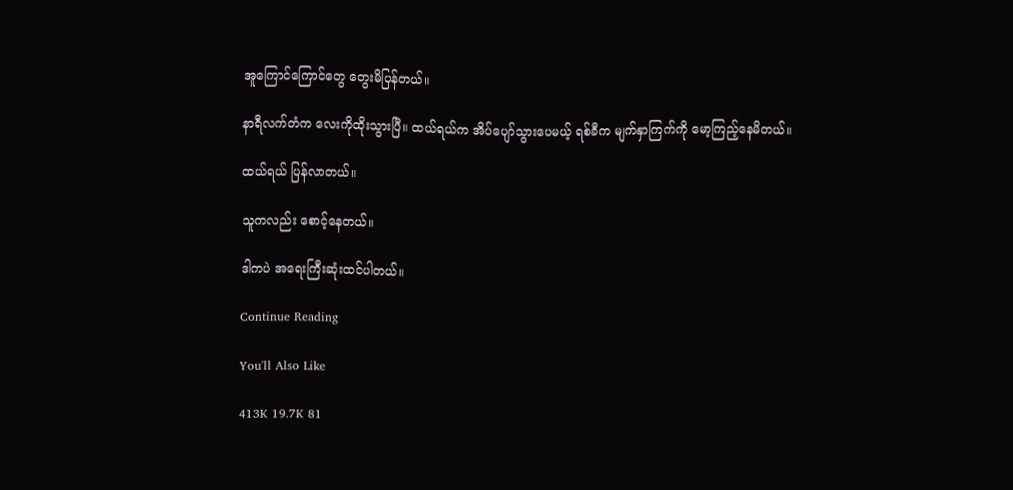အူကြောင်ကြောင်တွေ တွေးမိပြန်တယ်။

နာရီလက်တံက လေးကိုထိုးသွားပြီ။ ထယ်ရယ်က အိပ်ပျော်သွားပေမယ့် ရစ်ခီက မျက်နှာကြက်ကို မော့ကြည့်နေမိတယ်။

ထယ်ရယ် ပြန်လာတယ်။

သူကလည်း စောင့်နေတယ်။

ဒါကပဲ အရေးကြီးဆုံးထင်ပါတယ်။

Continue Reading

You'll Also Like

413K 19.7K 81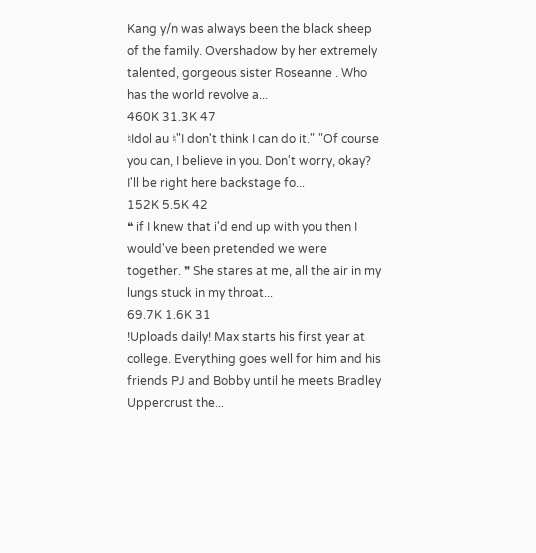Kang y/n was always been the black sheep of the family. Overshadow by her extremely talented, gorgeous sister Roseanne . Who has the world revolve a...
460K 31.3K 47
♮Idol au ♮"I don't think I can do it." "Of course you can, I believe in you. Don't worry, okay? I'll be right here backstage fo...
152K 5.5K 42
❝ if I knew that i'd end up with you then I would've been pretended we were together. ❞ She stares at me, all the air in my lungs stuck in my throat...
69.7K 1.6K 31
!Uploads daily! Max starts his first year at college. Everything goes well for him and his friends PJ and Bobby until he meets Bradley Uppercrust the...